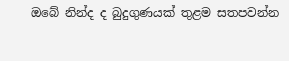ඔබේ නින්ද ද බුදුගුණයක්‌ තුළම සතපවන්න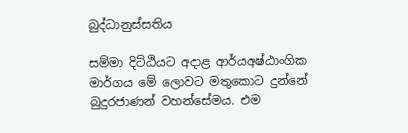බුද්ධානුස්සතිය

සම්මා දිට්‌ඨියට අදාළ ආර්යඅෂ්ඨාංගික මාර්ගය මේ ලොවට මතුකොට දුන්නේ බුදුරජාණන් වහන්සේමය. එම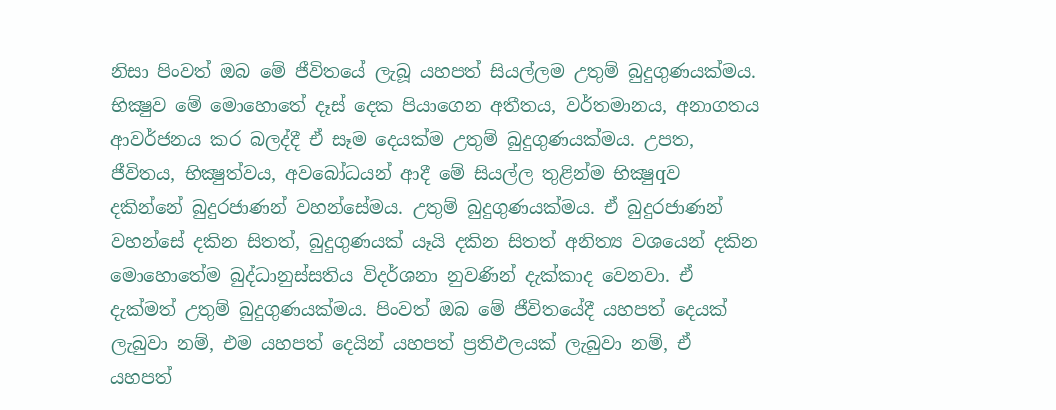නිසා පිංවත් ඔබ මේ ජීවිතයේ ලැබූ යහපත් සියල්ලම උතුම් බුදුගුණයක්‌මය. භික්‍ෂුව මේ මොහොතේ දෑස්‌ දෙක පියාගෙන අතීතය, වර්තමානය, අනාගතය ආවර්ජනය කර බලද්දී ඒ සෑම දෙයක්‌ම උතුම් බුදුගුණයක්‌මය. උපත, ජීවිතය, භික්‍ෂුත්වය, අවබෝධයන් ආදී මේ සියල්ල තුළින්ම භික්‍ෂුqව දකින්නේ බුදුරජාණන් වහන්සේමය. උතුම් බුදුගුණයක්‌මය. ඒ බුදුරජාණන් වහන්සේ දකින සිතත්, බුදුගුණයක්‌ යෑයි දකින සිතත් අනිත්‍ය වශයෙන් දකින මොහොතේම බුද්ධානුස්‌සතිය විදර්ශනා නුවණින් දැක්‌කාද වෙනවා. ඒ දැක්‌මත් උතුම් බුදුගුණයක්‌මය. පිංවත් ඔබ මේ ජීවිතයේදී යහපත් දෙයක්‌ ලැබුවා නම්, එම යහපත් දෙයින් යහපත් ප්‍රතිඵලයක්‌ ලැබුවා නම්, ඒ යහපත්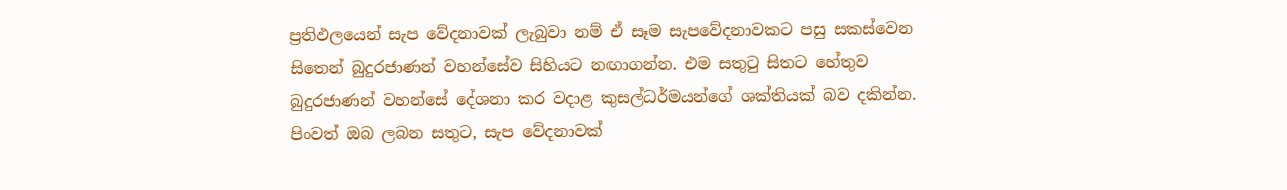ප්‍රතිඵලයෙන් සැප වේදනාවක්‌ ලැබුවා නම් ඒ සෑම සැපවේදනාවකට පසු සකස්‌වෙන සිතෙන් බුදුරජාණන් වහන්සේව සිහියට නඟාගන්න. එම සතුටු සිතට හේතුව බුදුරජාණන් වහන්සේ දේශනා කර වදාළ කුසල්ධර්මයන්ගේ ශක්‌තියක්‌ බව දකින්න. පිංවත් ඔබ ලබන සතුට, සැප වේදනාවක්‌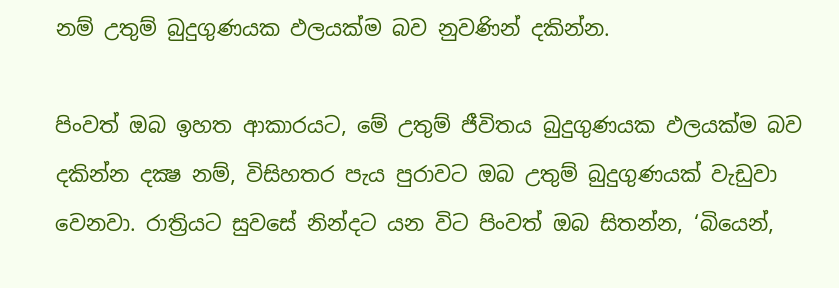නම් උතුම් බුදුගුණයක ඵලයක්‌ම බව නුවණින් දකින්න.

පිංවත් ඔබ ඉහත ආකාරයට, මේ උතුම් ජීවිතය බුදුගුණයක ඵලයක්‌ම බව දකින්න දක්‍ෂ නම්, විසිහතර පැය පුරාවට ඔබ උතුම් බුදුගුණයක්‌ වැඩුවා වෙනවා. රාත්‍රියට සුවසේ නින්දට යන විට පිංවත් ඔබ සිතන්න, ‘බියෙන්,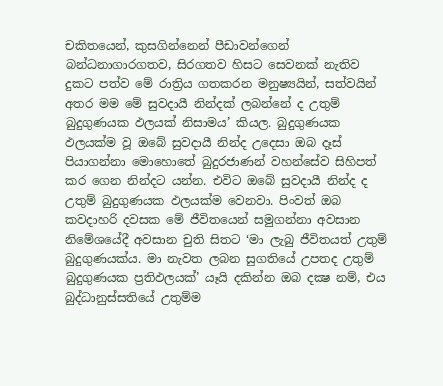චකිතයෙන්, කුසගින්නෙන් පීඩාවන්ගෙන් බන්ධනාගාරගතව, සිරගතව හිසට සෙවනක්‌ නැතිව දුකට පත්ව මේ රාත්‍රිය ගතකරන මනුෂ්‍යයින්, සත්වයින් අතර මම මේ සුවදායී නින්දක්‌ ලබන්නේ ද උතුම් බුදුගුණයක ඵලයක්‌ නිසාමය’ කියල. බුදුගුණයක ඵලයක්‌ම වූ ඔබේ සුවදායී නින්ද උදෙසා ඔබ දෑස්‌ පියාගන්නා මොහොතේ බුදුරජාණන් වහන්සේව සිහිපත් කර ගෙන නින්දට යන්න. එවිට ඔබේ සුවදායී නින්ද ද උතුම් බුදුගුණයක ඵලයක්‌ම වෙනවා. පිංවත් ඔබ කවදාහරි දවසක මේ ජීවිතයෙන් සමුගන්නා අවසාන නිමේශයේදී අවසාන චුති සිතට ‘මා ලැබු ජීවිතයත් උතුම් බුදුගුණයක්‌ය. මා නැවත ලබන සුගතියේ උපතද උතුම් බුදුගුණයක ප්‍රතිඵලයක්‌’ යෑයි දකින්න ඔබ දක්‍ෂ නම්, එය බුද්ධානුස්‌සතියේ උතුම්ම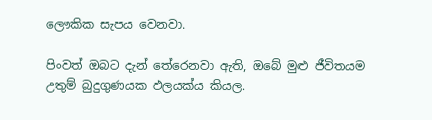ලෞකික සැපය වෙනවා.

පිංවත් ඔබට දැන් තේරෙනවා ඇති, ඔබේ මුළු ජීවිතයම උතුම් බුදුගුණයක ඵලයක්‌ය කියල.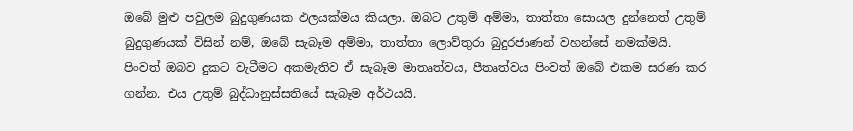ඔබේ මුළු පවුලම බුදුගුණයක ඵලයක්‌මය කියලා. ඔබට උතුම් අම්මා, තාත්තා සොයල දුන්නෙත් උතුම් බුදුගුණයක්‌ විසින් නම්, ඔබේ සැබෑම අම්මා, තාත්තා ලොව්තුරා බුදුරජාණන් වහන්සේ නමක්‌මයි. පිංවත් ඔබව දුකට වැටීමට අකමැතිව ඒ සැබෑම මාතෘත්වය, පීතෘත්වය පිංවත් ඔබේ එකම සරණ කර ගන්න. එය උතුම් බුද්ධානුස්‌සතියේ සැබෑම අර්ථයයි.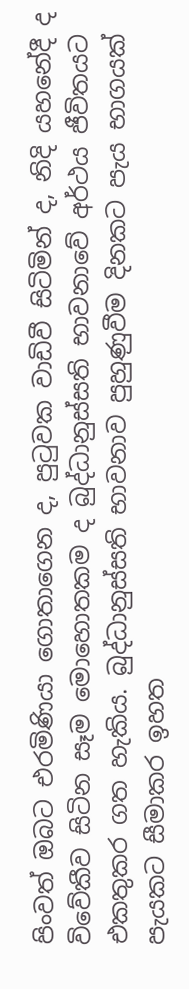පිංවත් ඔබට එරමිණියා ගොතාගෙන ද, පුටුවක වාඩිවී සිටිමින් ද, නිදි යහනේදී ද විවේකීව සිටින සෑම මොහොතකම ද බුද්ධානුස්‌සති භාවනාවේ අර්ථය ජීවිතයට එකතුකර ගත හැකිය. බුද්ධානුස්‌සති භාවනාව පුහුණුවීම දිනකට පැය භාගයක්‌ පැයකට සීමාකර ඉහත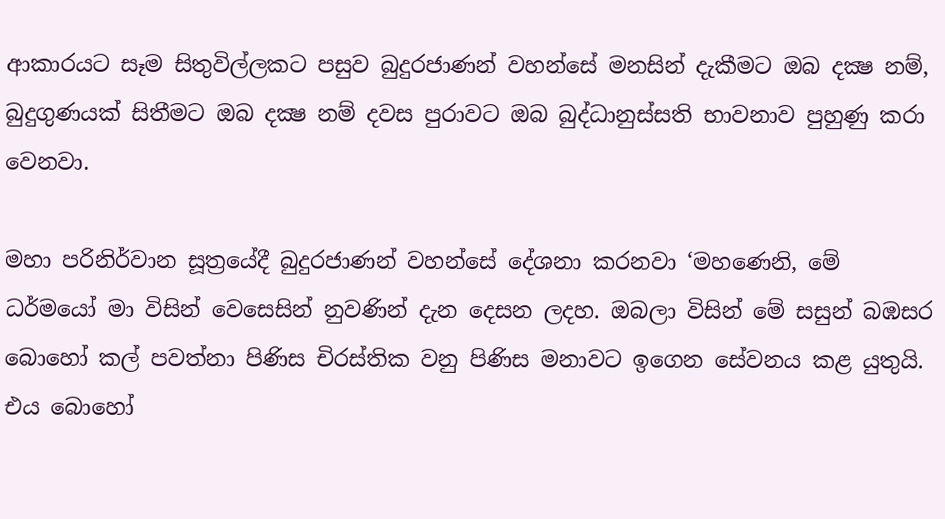ආකාරයට සෑම සිතුවිල්ලකට පසුව බුදුරජාණන් වහන්සේ මනසින් දැකීමට ඔබ දක්‍ෂ නම්, බුදුගුණයක්‌ සිතීමට ඔබ දක්‍ෂ නම් දවස පුරාවට ඔබ බුද්ධානුස්‌සති භාවනාව පුහුණු කරා වෙනවා.

මහා පරිනිර්වාන සූත්‍රයේදී බුදුරජාණන් වහන්සේ දේශනා කරනවා ‘මහණෙනි, මේ ධර්මයෝ මා විසින් වෙසෙසින් නුවණින් දැන දෙසන ලදහ. ඔබලා විසින් මේ සසුන් බඹසර බොහෝ කල් පවත්නා පිණිස චිරස්‌තික වනු පිණිස මනාවට ඉගෙන සේවනය කළ යුතුයි. එය බොහෝ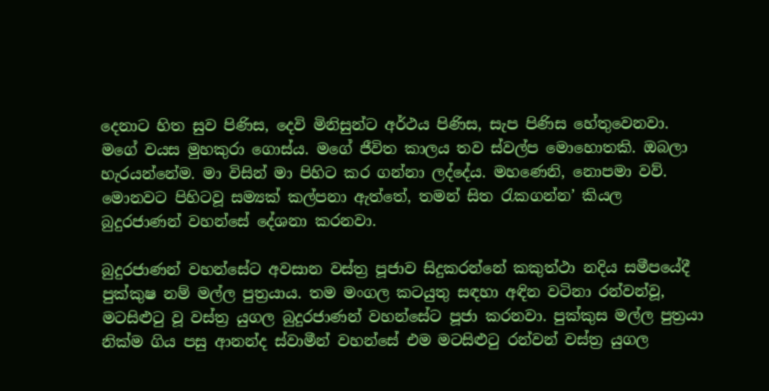දෙනාට හිත සුව පිණිස, දෙවි මිනිසුන්ට අර්ථය පිණිස, සැප පිණිස හේතුවෙනවා. මගේ වයස මුහකුරා ගොස්‌ය. මගේ ජීවිත කාලය තව ස්‌වල්ප මොහොතකි. ඔබලා හැරයන්නේම. මා විසින් මා පිහිට කර ගන්නා ලද්දේය. මහණෙනි, නොපමා වව්. මොනවට පිහිටවූ සම්‍යක්‌ කල්පනා ඇත්තේ, තමන් සිත රැකගන්න’ කියල බුදුරජාණන් වහන්සේ දේශනා කරනවා.

බුදුරජාණන් වහන්සේට අවසාන වස්‌ත්‍ර පූජාව සිදුකරන්නේ කකුත්ථා නදිය සමීපයේදී පුක්‌කුෂ නම් මල්ල පුත්‍රයාය. තම මංගල කටයුතු සඳහා අඳින වටිනා රන්වන්වූ, මටසිළුටු වූ වස්‌ත්‍ර යුගල බුදුරජාණන් වහන්සේට පූජා කරනවා. පුක්‌කුස මල්ල පුත්‍රයා නික්‌ම ගිය පසු ආනන්ද ස්‌වාමීන් වහන්සේ එම මටසිළුටු රන්වන් වස්‌ත්‍ර යුගල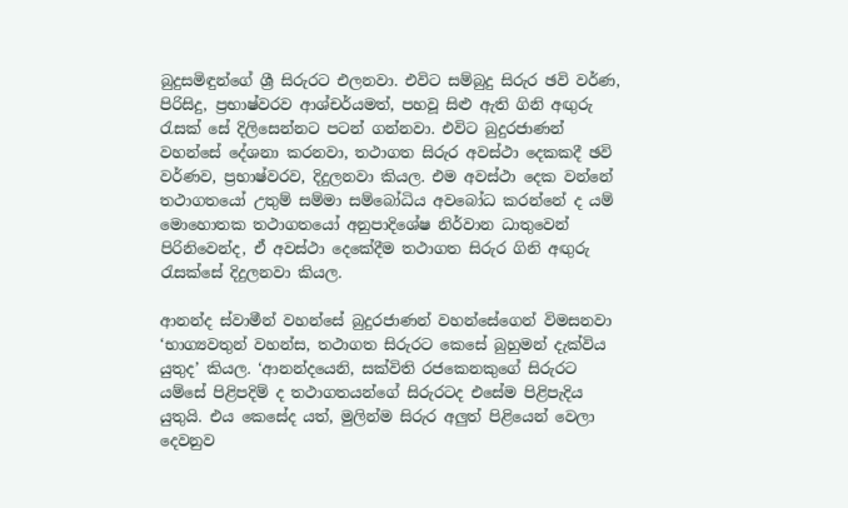බුදුසමිඳුන්ගේ ශ්‍රී සිරුරට එලනවා. එවිට සම්බුදු සිරුර ඡවි වර්ණ, පිරිසිදු, ප්‍රභාෂ්වරව ආශ්චර්යමත්, පහවූ සිළු ඇති ගිනි අඟුරු රැසක්‌ සේ දිලිසෙන්නට පටන් ගන්නවා. එවිට බුදුරජාණන් වහන්සේ දේශනා කරනවා, තථාගත සිරුර අවස්‌ථා දෙකකදී ඡවි වර්ණව, ප්‍රභාෂ්වරව, දිදුලනවා කියල. එම අවස්‌ථා දෙක වන්නේ තථාගතයෝ උතුම් සම්මා සම්බෝධිය අවබෝධ කරන්නේ ද යම් මොහොතක තථාගතයෝ අනුපාදිශේෂ නිර්වාන ධාතුවෙන් පිරිනිවෙන්ද, ඒ අවස්‌ථා දෙකේදීම තථාගත සිරුර ගිනි අඟුරු රැසක්‌සේ දිදුලනවා කියල.

ආනන්ද ස්‌වාමීන් වහන්සේ බුදුරජාණන් වහන්සේගෙන් විමසනවා ‘භාග්‍යවතුන් වහන්ස, තථාගත සිරුරට කෙසේ බුහුමන් දැක්‌විය යුතුද’ කියල. ‘ආනන්දයෙනි, සක්‌විති රජකෙනකුගේ සිරුරට යම්සේ පිළිපදිම් ද තථාගතයන්ගේ සිරුරටද එසේම පිළිපැදිය යුතුයි. එය කෙසේද යත්, මුලින්ම සිරුර අලුත් පිළියෙන් වෙලා දෙවනුව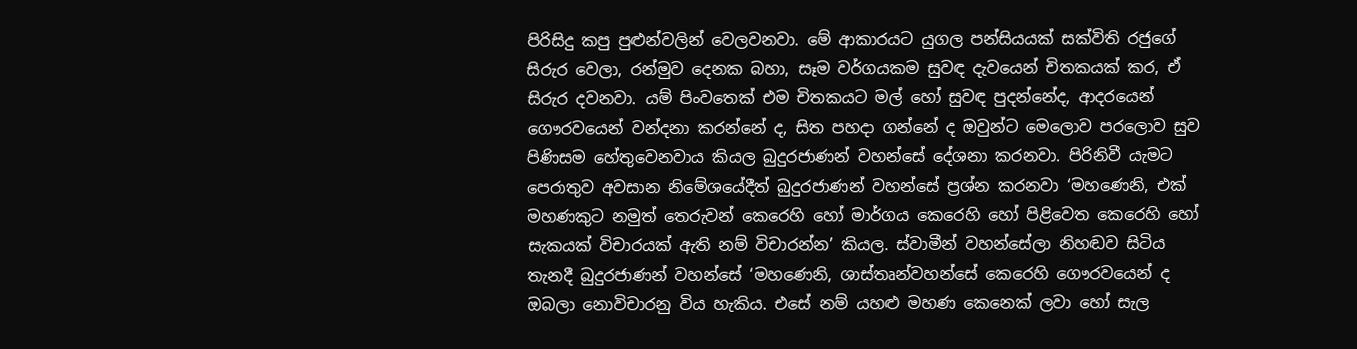පිරිසිදු කපු පුළුන්වලින් වෙලවනවා. මේ ආකාරයට යුගල පන්සියයක්‌ සක්‌විති රජුගේ සිරුර වෙලා, රන්මුව දෙනක බහා, සෑම වර්ගයකම සුවඳ දැවයෙන් චිතකයක්‌ කර, ඒ සිරුර දවනවා. යම් පිංවතෙක්‌ එම චිතකයට මල් හෝ සුවඳ පුදන්නේද, ආදරයෙන් ගෞරවයෙන් වන්දනා කරන්නේ ද, සිත පහදා ගන්නේ ද ඔවුන්ට මෙලොව පරලොව සුව පිණිසම හේතුවෙනවාය කියල බුදුරජාණන් වහන්සේ දේශනා කරනවා. පිරිනිවී යැමට පෙරාතුව අවසාන නිමේශයේදීත් බුදුරජාණන් වහන්සේ ප්‍රශ්න කරනවා ‘මහණෙනි, එක්‌ මහණකුට නමුත් තෙරුවන් කෙරෙහි හෝ මාර්ගය කෙරෙහි හෝ පිළිවෙත කෙරෙහි හෝ සැකයක්‌ විචාරයක්‌ ඇති නම් විචාරන්න’ කියල. ස්‌වාමීන් වහන්සේලා නිහඬව සිටිය තැනදී බුදුරජාණන් වහන්සේ ‘මහණෙනි, ශාස්‌තෘන්වහන්සේ කෙරෙහි ගෞරවයෙන් ද ඔබලා නොවිචාරනු විය හැකිය. එසේ නම් යහළු මහණ කෙනෙක්‌ ලවා හෝ සැල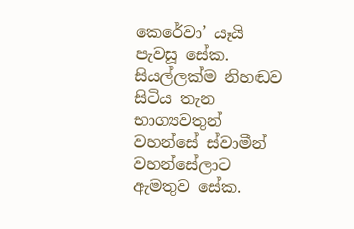කෙරේවා’ යෑයි පැවසූ සේක. සියල්ලක්‌ම නිහඬව සිටිය තැන භාග්‍යවතුන් වහන්සේ ස්‌වාමීන් වහන්සේලාට ඇමතුව සේක.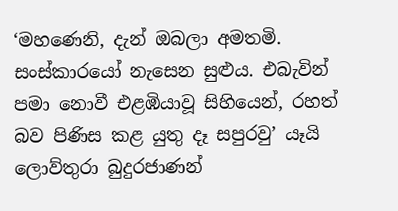‘මහණෙනි, දැන් ඔබලා අමතමි. සංස්‌කාරයෝ නැසෙන සුළුය. එබැවින් පමා නොවී එළඹියාවූ සිහියෙන්, රහත් බව පිණිස කළ යුතු දෑ සපුරවු’ යෑයි ලොව්තුරා බුදුරජාණන්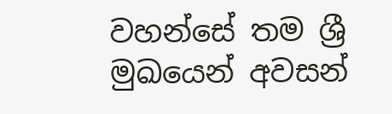වහන්සේ තම ශ්‍රී මුඛයෙන් අවසන්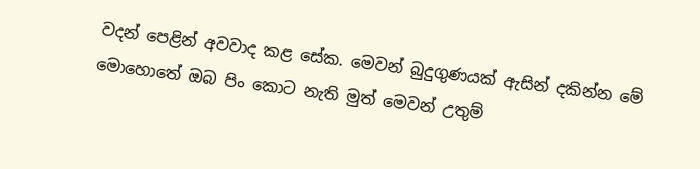වදන් පෙළින් අවවාද කළ සේක. මෙවන් බුදුගුණයක්‌ ඇසින් දකින්න මේ මොහොතේ ඔබ පිං කොට නැති මුත් මෙවන් උතුම්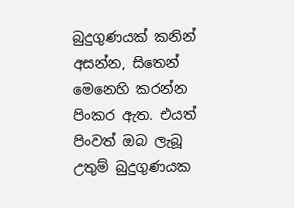බුදුගුණයක්‌ කනින් අසන්න, සිතෙන් මෙනෙහි කරන්න පිංකර ඇත. එයත් පිංවත් ඔබ ලැබූ උතුම් බුදුගුණයක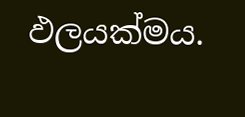ඵලයක්‌මය.